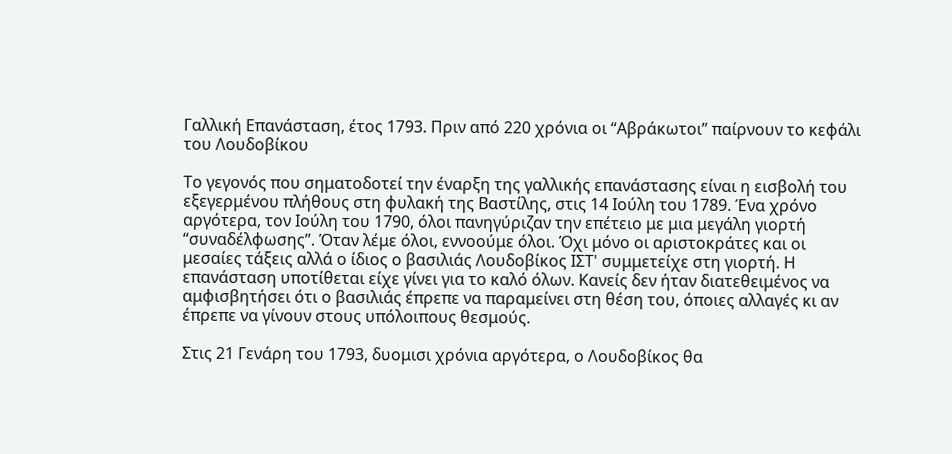Γαλλική Επανάσταση, έτος 1793. Πριν από 220 χρόνια oι “Αβράκωτοι” παίρνουν το κεφάλι του Λουδοβίκου

Το γεγονός που σηματοδοτεί την έναρξη της γαλλικής επανάστασης είναι η εισβολή του εξεγερμένου πλήθους στη φυλακή της Βαστίλης, στις 14 Ιούλη του 1789. Ένα χρόνο αργότερα, τον Ιούλη του 1790, όλοι πανηγύριζαν την επέτειο με μια μεγάλη γιορτή “συναδέλφωσης”. Όταν λέμε όλοι, εννοούμε όλοι. Όχι μόνο οι αριστοκράτες και οι μεσαίες τάξεις αλλά ο ίδιος ο βασιλιάς Λουδοβίκος ΙΣΤ' συμμετείχε στη γιορτή. Η επανάσταση υποτίθεται είχε γίνει για το καλό όλων. Κανείς δεν ήταν διατεθειμένος να αμφισβητήσει ότι ο βασιλιάς έπρεπε να παραμείνει στη θέση του, όποιες αλλαγές κι αν έπρεπε να γίνουν στους υπόλοιπους θεσμούς.

Στις 21 Γενάρη του 1793, δυομισι χρόνια αργότερα, ο Λουδοβίκος θα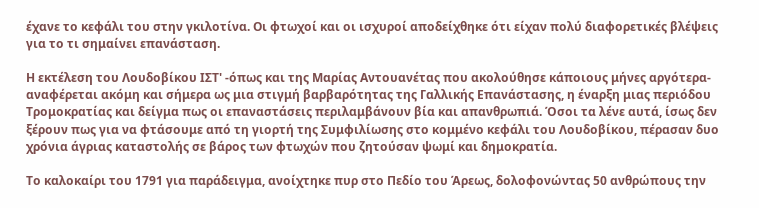έχανε το κεφάλι του στην γκιλοτίνα. Οι φτωχοί και οι ισχυροί αποδείχθηκε ότι είχαν πολύ διαφορετικές βλέψεις για το τι σημαίνει επανάσταση.

Η εκτέλεση του Λουδοβίκου ΙΣΤ' -όπως και της Μαρίας Αντουανέτας που ακολούθησε κάποιους μήνες αργότερα- αναφέρεται ακόμη και σήμερα ως μια στιγμή βαρβαρότητας της Γαλλικής Επανάστασης, η έναρξη μιας περιόδου Τρομοκρατίας και δείγμα πως οι επαναστάσεις περιλαμβάνουν βία και απανθρωπιά. Όσοι τα λένε αυτά, ίσως δεν ξέρουν πως για να φτάσουμε από τη γιορτή της Συμφιλίωσης στο κομμένο κεφάλι του Λουδοβίκου, πέρασαν δυο χρόνια άγριας καταστολής σε βάρος των φτωχών που ζητούσαν ψωμί και δημοκρατία.

Το καλοκαίρι του 1791 για παράδειγμα, ανοίχτηκε πυρ στο Πεδίο του Άρεως, δολοφονώντας 50 ανθρώπους την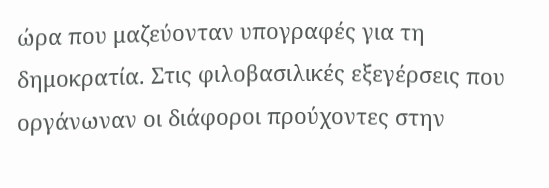ώρα που μαζεύονταν υπογραφές για τη δημοκρατία. Στις φιλοβασιλικές εξεγέρσεις που οργάνωναν οι διάφοροι προύχοντες στην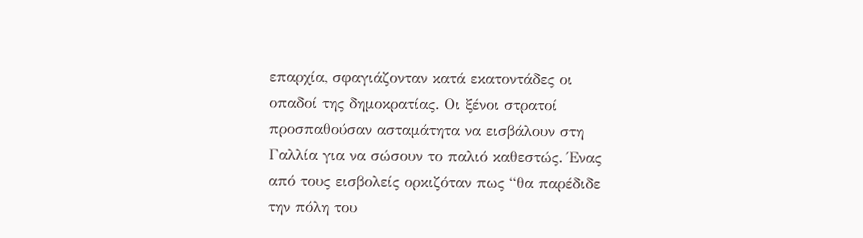επαρχία, σφαγιάζονταν κατά εκατοντάδες οι οπαδοί της δημοκρατίας. Οι ξένοι στρατοί προσπαθούσαν ασταμάτητα να εισβάλουν στη Γαλλία για να σώσουν το παλιό καθεστώς. Ένας από τους εισβολείς ορκιζόταν πως “θα παρέδιδε την πόλη του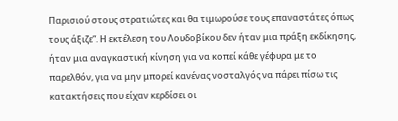Παρισιού στους στρατιώτες και θα τιμωρούσε τους επαναστάτες όπως τους άξιζε”. Η εκτέλεση του Λουδοβίκου δεν ήταν μια πράξη εκδίκησης, ήταν μια αναγκαστική κίνηση για να κοπεί κάθε γέφυρα με το παρελθόν, για να μην μπορεί κανένας νοσταλγός να πάρει πίσω τις κατακτήσεις που είχαν κερδίσει οι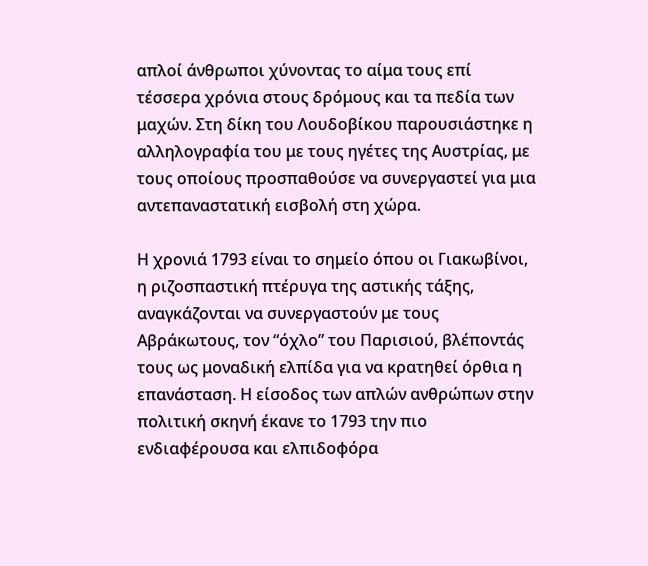απλοί άνθρωποι χύνοντας το αίμα τους επί τέσσερα χρόνια στους δρόμους και τα πεδία των μαχών. Στη δίκη του Λουδοβίκου παρουσιάστηκε η αλληλογραφία του με τους ηγέτες της Αυστρίας, με τους οποίους προσπαθούσε να συνεργαστεί για μια αντεπαναστατική εισβολή στη χώρα.

Η χρονιά 1793 είναι το σημείο όπου οι Γιακωβίνοι, η ριζοσπαστική πτέρυγα της αστικής τάξης, αναγκάζονται να συνεργαστούν με τους Αβράκωτους, τον “όχλο” του Παρισιού, βλέποντάς τους ως μοναδική ελπίδα για να κρατηθεί όρθια η επανάσταση. Η είσοδος των απλών ανθρώπων στην πολιτική σκηνή έκανε το 1793 την πιο ενδιαφέρουσα και ελπιδοφόρα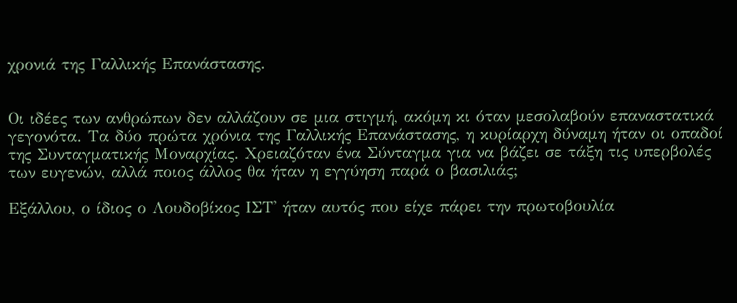χρονιά της Γαλλικής Επανάστασης.


Οι ιδέες των ανθρώπων δεν αλλάζουν σε μια στιγμή, ακόμη κι όταν μεσολαβούν επαναστατικά γεγονότα. Τα δύο πρώτα χρόνια της Γαλλικής Επανάστασης, η κυρίαρχη δύναμη ήταν οι οπαδοί της Συνταγματικής Μοναρχίας. Χρειαζόταν ένα Σύνταγμα για να βάζει σε τάξη τις υπερβολές των ευγενών, αλλά ποιος άλλος θα ήταν η εγγύηση παρά ο βασιλιάς;

Εξάλλου, ο ίδιος ο Λουδοβίκος ΙΣΤ' ήταν αυτός που είχε πάρει την πρωτοβουλία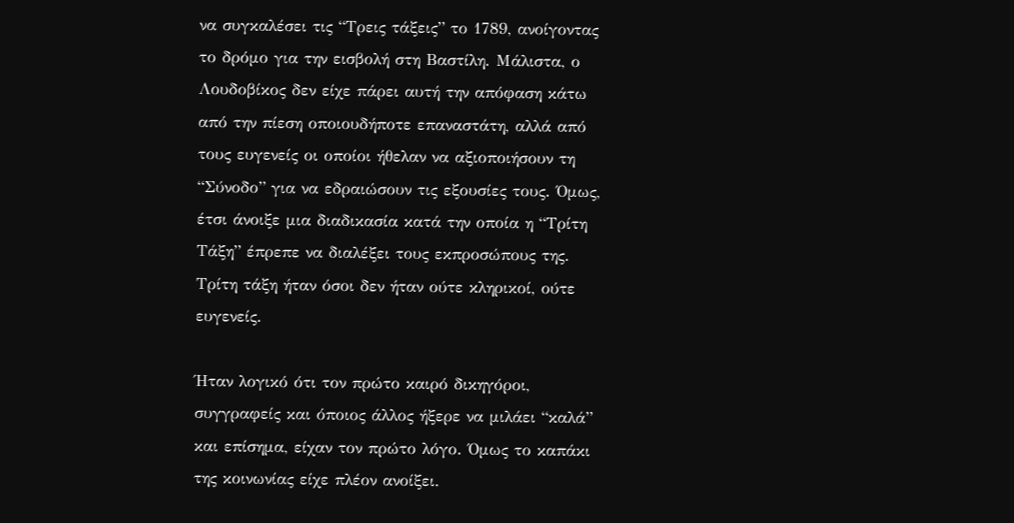να συγκαλέσει τις “Τρεις τάξεις” το 1789, ανοίγοντας το δρόμο για την εισβολή στη Βαστίλη. Μάλιστα, ο Λουδοβίκος δεν είχε πάρει αυτή την απόφαση κάτω από την πίεση οποιουδήποτε επαναστάτη, αλλά από τους ευγενείς οι οποίοι ήθελαν να αξιοποιήσουν τη “Σύνοδο” για να εδραιώσουν τις εξουσίες τους. Όμως, έτσι άνοιξε μια διαδικασία κατά την οποία η “Τρίτη Τάξη” έπρεπε να διαλέξει τους εκπροσώπους της. Τρίτη τάξη ήταν όσοι δεν ήταν ούτε κληρικοί, ούτε ευγενείς.

Ήταν λογικό ότι τον πρώτο καιρό δικηγόροι, συγγραφείς και όποιος άλλος ήξερε να μιλάει “καλά” και επίσημα, είχαν τον πρώτο λόγο. Όμως το καπάκι της κοινωνίας είχε πλέον ανοίξει.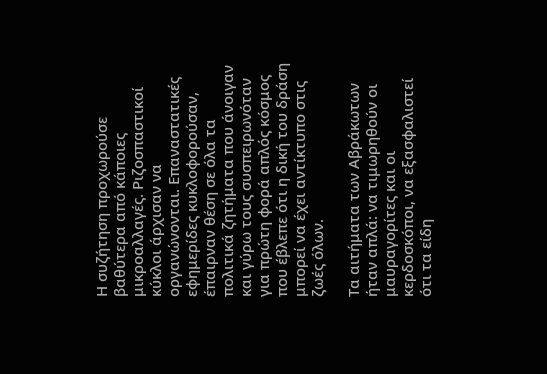Η συζήτηση προχωρούσε βαθύτερα από κάποιες μικροαλλαγές. Ριζοσπαστικοί κύκλοι άρχισαν να οργανώνονται. Επαναστατικές εφημερίδες κυκλοφορούσαν, έπαιρναν θέση σε όλα τα πολιτικά ζητήματα που άνοιγαν και γύρω τους συσπειρωνόταν για πρώτη φορά απλός κόσμος που έβλεπε ότι η δική του δράση μπορεί να έχει αντίκτυπο στις ζωές όλων.

Τα αιτήματα των Αβράκωτων ήταν απλά: να τιμωρηθούν οι μαυραγορίτες και οι κερδοσκόποι, να εξασφαλιστεί ότι τα είδη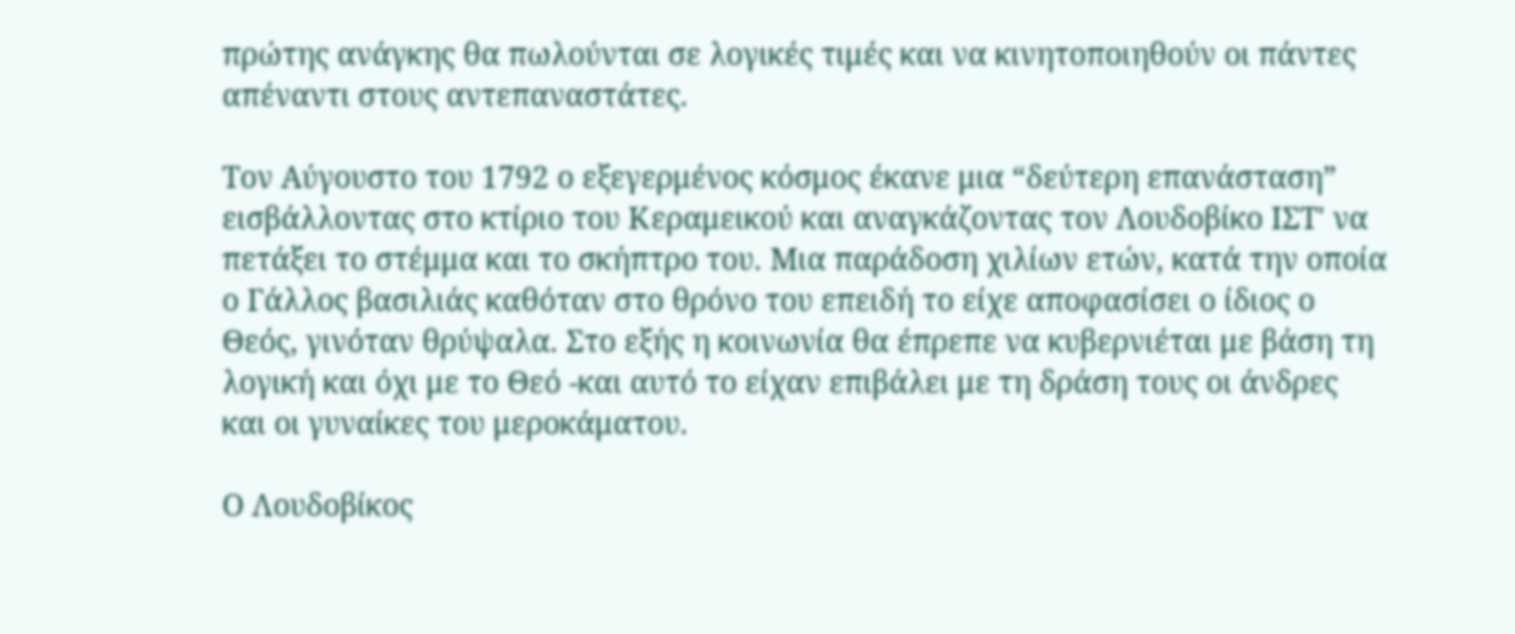πρώτης ανάγκης θα πωλούνται σε λογικές τιμές και να κινητοποιηθούν οι πάντες απέναντι στους αντεπαναστάτες.

Τον Αύγουστο του 1792 ο εξεγερμένος κόσμος έκανε μια “δεύτερη επανάσταση” εισβάλλοντας στο κτίριο του Κεραμεικού και αναγκάζοντας τον Λουδοβίκο ΙΣΤ' να πετάξει το στέμμα και το σκήπτρο του. Μια παράδοση χιλίων ετών, κατά την οποία ο Γάλλος βασιλιάς καθόταν στο θρόνο του επειδή το είχε αποφασίσει ο ίδιος ο Θεός, γινόταν θρύψαλα. Στο εξής η κοινωνία θα έπρεπε να κυβερνιέται με βάση τη λογική και όχι με το Θεό -και αυτό το είχαν επιβάλει με τη δράση τους οι άνδρες και οι γυναίκες του μεροκάματου.

Ο Λουδοβίκος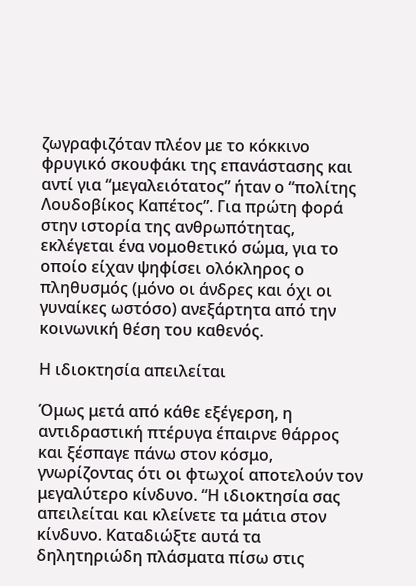ζωγραφιζόταν πλέον με το κόκκινο φρυγικό σκουφάκι της επανάστασης και αντί για “μεγαλειότατος” ήταν ο “πολίτης Λουδοβίκος Καπέτος”. Για πρώτη φορά στην ιστορία της ανθρωπότητας, εκλέγεται ένα νομοθετικό σώμα, για το οποίο είχαν ψηφίσει ολόκληρος ο πληθυσμός (μόνο οι άνδρες και όχι οι γυναίκες ωστόσο) ανεξάρτητα από την κοινωνική θέση του καθενός.

Η ιδιοκτησία απειλείται

Όμως μετά από κάθε εξέγερση, η αντιδραστική πτέρυγα έπαιρνε θάρρος και ξέσπαγε πάνω στον κόσμο, γνωρίζοντας ότι οι φτωχοί αποτελούν τον μεγαλύτερο κίνδυνο. “Η ιδιοκτησία σας απειλείται και κλείνετε τα μάτια στον κίνδυνο. Καταδιώξτε αυτά τα δηλητηριώδη πλάσματα πίσω στις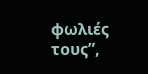φωλιές τους”,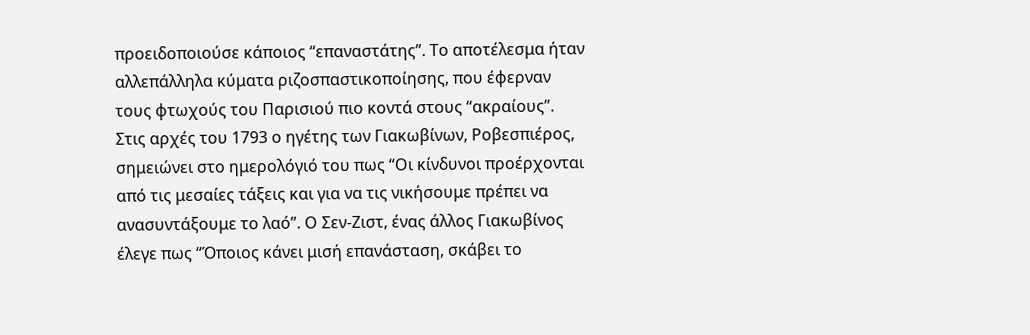προειδοποιούσε κάποιος “επαναστάτης”. Το αποτέλεσμα ήταν αλλεπάλληλα κύματα ριζοσπαστικοποίησης, που έφερναν τους φτωχούς του Παρισιού πιο κοντά στους “ακραίους”. Στις αρχές του 1793 ο ηγέτης των Γιακωβίνων, Ροβεσπιέρος, σημειώνει στο ημερολόγιό του πως “Οι κίνδυνοι προέρχονται από τις μεσαίες τάξεις και για να τις νικήσουμε πρέπει να ανασυντάξουμε το λαό”. Ο Σεν-Ζιστ, ένας άλλος Γιακωβίνος έλεγε πως “Όποιος κάνει μισή επανάσταση, σκάβει το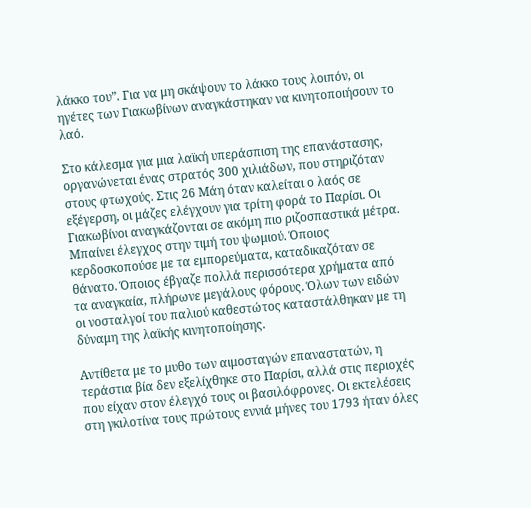λάκκο του”. Για να μη σκάψουν το λάκκο τους λοιπόν, οι ηγέτες των Γιακωβίνων αναγκάστηκαν να κινητοποιήσουν το λαό.

Στο κάλεσμα για μια λαϊκή υπεράσπιση της επανάστασης, οργανώνεται ένας στρατός 300 χιλιάδων, που στηριζόταν στους φτωχούς. Στις 26 Μάη όταν καλείται ο λαός σε εξέγερση, οι μάζες ελέγχουν για τρίτη φορά το Παρίσι. Οι Γιακωβίνοι αναγκάζονται σε ακόμη πιο ριζοσπαστικά μέτρα. Μπαίνει έλεγχος στην τιμή του ψωμιού. Όποιος κερδοσκοπούσε με τα εμπορεύματα, καταδικαζόταν σε θάνατο. Όποιος έβγαζε πολλά περισσότερα χρήματα από τα αναγκαία, πλήρωνε μεγάλους φόρους. Όλων των ειδών οι νοσταλγοί του παλιού καθεστώτος καταστάλθηκαν με τη δύναμη της λαϊκής κινητοποίησης.

Αντίθετα με το μυθο των αιμοσταγών επαναστατών, η τεράστια βία δεν εξελίχθηκε στο Παρίσι, αλλά στις περιοχές που είχαν στον έλεγχό τους οι βασιλόφρονες. Οι εκτελέσεις στη γκιλοτίνα τους πρώτους εννιά μήνες του 1793 ήταν όλες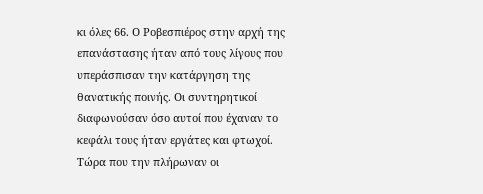κι όλες 66. Ο Ροβεσπιέρος στην αρχή της επανάστασης ήταν από τους λίγους που υπεράσπισαν την κατάργηση της θανατικής ποινής. Οι συντηρητικοί διαφωνούσαν όσο αυτοί που έχαναν το κεφάλι τους ήταν εργάτες και φτωχοί. Τώρα που την πλήρωναν οι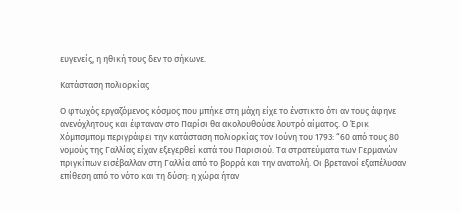ευγενείς, η ηθική τους δεν το σήκωνε.

Κατάσταση πολιορκίας

Ο φτωχός εργαζόμενος κόσμος που μπήκε στη μάχη είχε το ένστικτο ότι αν τους άφηνε ανενόχλητους και έφταναν στο Παρίσι θα ακολουθούσε λουτρό αίματος. Ο Έρικ Χόμπσμπομ περιγράφει την κατάσταση πολιορκίας τον Ιούνη του 1793: “60 από τους 80 νομούς της Γαλλίας είχαν εξεγερθεί κατά του Παρισιού. Τα στρατεύματα των Γερμανών πριγκίπων εισέβαλλαν στη Γαλλία από το βορρά και την ανατολή. Οι βρετανοί εξαπέλυσαν επίθεση από το νότο και τη δύση: η χώρα ήταν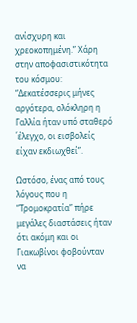ανίσχυρη και χρεοκοπημένη.” Χάρη στην αποφασιστικότητα του κόσμου: “Δεκατέσσερις μήνες αργότερα, ολόκληρη η Γαλλία ήταν υπό σταθερό ΄έλεγχο, οι εισβολείς είχαν εκδιωχθεί”.

Ωστόσο, ένας από τους λόγους που η “Τρομοκρατία” πήρε μεγάλες διαστάσεις ήταν ότι ακόμη και οι Γιακωβίνοι φοβούνταν να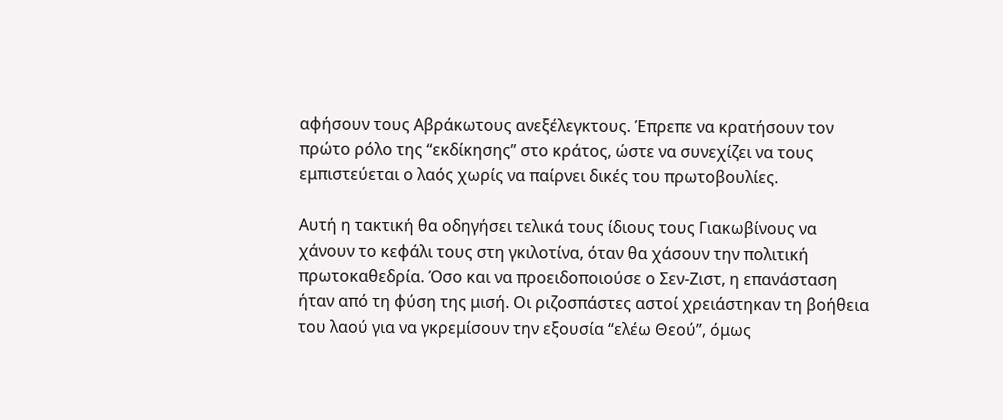αφήσουν τους Αβράκωτους ανεξέλεγκτους. Έπρεπε να κρατήσουν τον πρώτο ρόλο της “εκδίκησης” στο κράτος, ώστε να συνεχίζει να τους εμπιστεύεται ο λαός χωρίς να παίρνει δικές του πρωτοβουλίες.

Αυτή η τακτική θα οδηγήσει τελικά τους ίδιους τους Γιακωβίνους να χάνουν το κεφάλι τους στη γκιλοτίνα, όταν θα χάσουν την πολιτική πρωτοκαθεδρία. Όσο και να προειδοποιούσε ο Σεν-Ζιστ, η επανάσταση ήταν από τη φύση της μισή. Οι ριζοσπάστες αστοί χρειάστηκαν τη βοήθεια του λαού για να γκρεμίσουν την εξουσία “ελέω Θεού”, όμως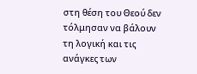στη θέση του Θεού δεν τόλμησαν να βάλουν τη λογική και τις ανάγκες των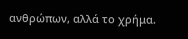ανθρώπων, αλλά το χρήμα.